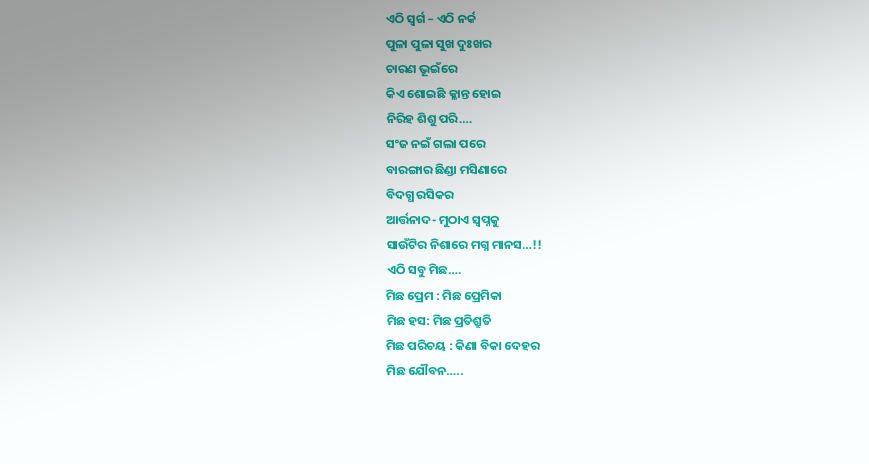ଏଠି ସ୍ବର୍ଗ – ଏଠି ନର୍କ
ପୁଳା ପୁଳା ସୁଖ ଦୁଃଖର
ଚାରଣ ଭୂଇଁରେ
କିଏ ଶୋଇଛି କ୍ଳାନ୍ତ ହୋଇ
ନିରିହ ଶିଶୁ ପରି….
ସଂଜ ନଇଁ ଗଲା ପରେ
ବାରଙ୍ଗାର ଛିଣ୍ଡା ମସିଣାରେ
ବିଦଗ୍ଧ ରସିକର
ଆର୍ତ୍ତନାଦ- ମୁଠାଏ ସ୍ବପ୍ନକୁ
ସାଉଁଟିର ନିଶାରେ ମଗ୍ନ ମାନସ…!!
ଏଠି ସବୁ ମିଛ….
ମିଛ ପ୍ରେମ : ମିଛ ପ୍ରେମିକା
ମିଛ ହସ: ମିଛ ପ୍ରତିଶ୍ରୁତି
ମିଛ ପରିଚୟ : କିଣା ବିକା ଦେହର
ମିଛ ଯୌବନ…..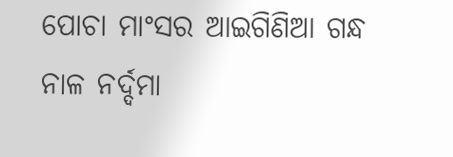ପୋଚା ମାଂସର ଆଇଗିଣିଆ ଗନ୍ଧ
ନାଳ ନର୍ଦ୍ଦମା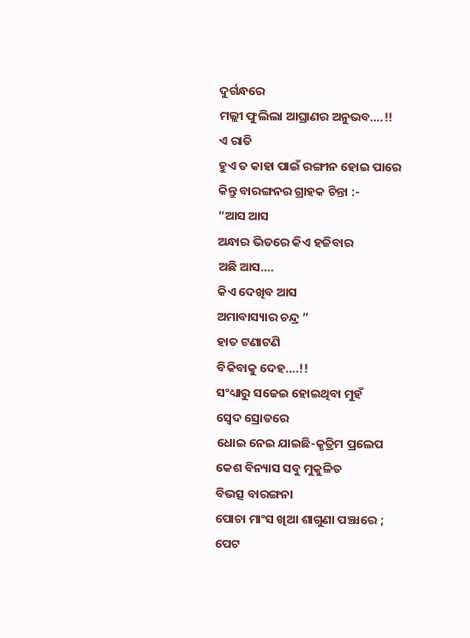ଦୁର୍ଗନ୍ଧରେ
ମଲ୍ଲୀ ଫୁଲିଲା ଆଘ୍ରାଣର ଅନୁଭବ….!!
ଏ ରାତି
ହୁଏ ତ କାହା ପାଇଁ ରଙ୍ଗୀନ ହୋଇ ପାରେ
କିନ୍ତୁ ବାରଙ୍ଗନର ଗ୍ରାହକ ଚିନ୍ତା :-
“ଆସ ଆସ
ଅନ୍ଧାର ଭିତରେ କିଏ ହଜିବାର
ଅଛି ଆସ….
କିଏ ଦେଖିବ ଆସ
ଅମାବାସ୍ୟାର ଚନ୍ଦ୍ର ”
ହାତ ଟଣାଟଣି
ବିକିବାକୁ ଦେହ….!!
ସଂଧ୍ୟାରୁ ସଜେଇ ହୋଇଥିବା ମୁହଁ
ସ୍ବେଦ ସ୍ରୋତରେ
ଧୋଇ ନେଇ ଯାଇଛି-କୃତ୍ରିମ ପ୍ରଲେପ
କେଶ ବିନ୍ୟାସ ସବୁ ମୁକୁଳିତ
ବିଭତ୍ସ ବାରଙ୍ଗନା
ପୋଚା ମାଂସ ଖିଆ ଶାଗୁଣା ପଞ୍ଝାରେ ;
ପେଟ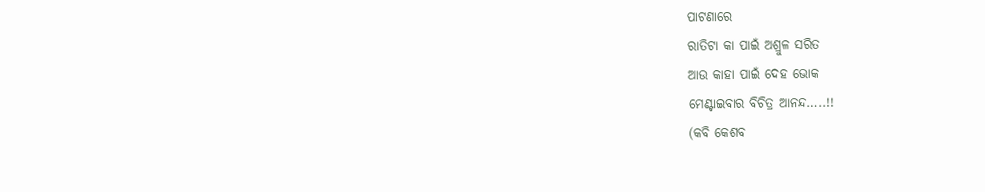ପାଟଣାରେ
ରାତିଟା କା ପାଇଁ ଅଶ୍ରୁଳ ସରିତ
ଆଉ କାହା ପାଇଁ ଦେହ ଭୋକ
ମେଣ୍ଟାଇବାର ବିଚିତ୍ର ଆନନ୍ଦ…..!!
(କବି କେଶବ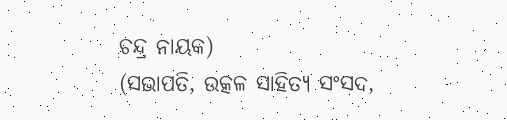ଚନ୍ଦ୍ର ନାୟକ)
(ସଭାପତି, ଉତ୍କଳ ସାହିତ୍ୟ ସଂସଦ,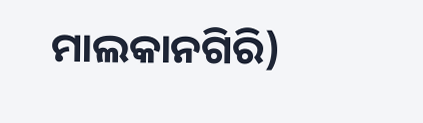ମାଲକାନଗିରି)